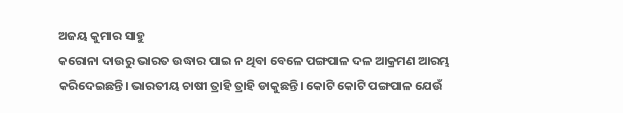ଅଜୟ କୁମାର ସାହୁ
କରୋନା ଦାଉରୁ ଭାରତ ଉଦ୍ଧାର ପାଇ ନ ଥିବା ବେଳେ ପଙ୍ଗପାଳ ଦଳ ଆକ୍ରମଣ ଆରମ୍ଭ କରିଦେଇଛନ୍ତି। ଭାରତୀୟ ଚାଷୀ ତ୍ରାହି ତ୍ରାହି ଡାକୁଛନ୍ତି। କୋଟି କୋଟି ପଙ୍ଗପାଳ ଯେଉଁ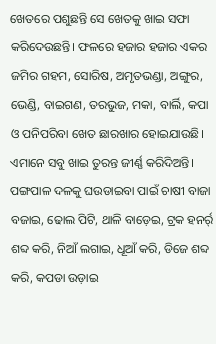ଖେତରେ ପଶୁଛନ୍ତି ସେ ଖେତକୁ ଖାଇ ସଫା କରିଦେଉଛନ୍ତି। ଫଳରେ ହଜାର ହଜାର ଏକର ଜମିର ଗହମ, ସୋରିଷ, ଅମୃତଭଣ୍ଡା, ଅଙ୍ଗୁର, ଭେଣ୍ଡି, ବାଇଗଣ, ତରଭୁଜ, ମକା, ବାର୍ଲି, କପା ଓ ପନିପରିବା ଖେତ ଛାରଖାର ହୋଇଯାଉଛି। ଏମାନେ ସବୁ ଖାଇ ତୁରନ୍ତ ଜୀର୍ଣ୍ଣ କରିଦିଅନ୍ତି। ପଙ୍ଗପାଳ ଦଳକୁ ଘଉଡାଇବା ପାଇଁ ଚାଷୀ ବାଜା ବଜାଇ, ଢୋଲ ପିଟି, ଥାଳି ବାଡ଼େଇ, ଟ୍ରକ ହନର୍ର୍ ଶବ୍ଦ କରି, ନିଆଁ ଲଗାଇ, ଧୂଆଁ କରି, ଡିଜେ ଶବ୍ଦ କରି, କପଡା ଉଡ଼ାଇ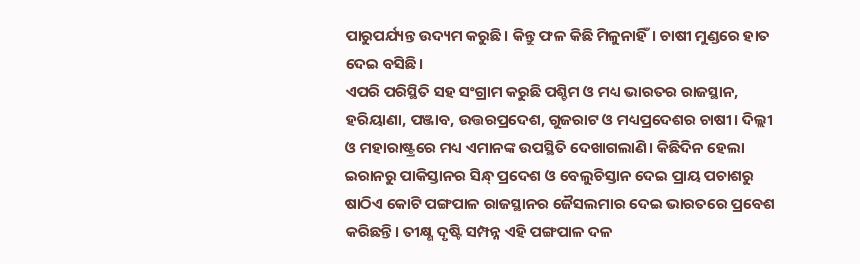ପାରୁପର୍ଯ୍ୟନ୍ତ ଉଦ୍ୟମ କରୁଛି। କିନ୍ତୁ ଫଳ କିଛି ମିଳୁନାହିଁ। ଚାଷୀ ମୁଣ୍ଡରେ ହାତ ଦେଇ ବସିଛି।
ଏପରି ପରିସ୍ଥିତି ସହ ସଂଗ୍ରାମ କରୁଛି ପଶ୍ଚିମ ଓ ମଧ୍ୟ ଭାରତର ରାଜସ୍ଥାନ, ହରିୟାଣା, ପଞ୍ଜାବ, ଉତ୍ତରପ୍ରଦେଶ, ଗୁଜରାଟ ଓ ମଧ୍ୟପ୍ରଦେଶର ଚାଷୀ। ଦିଲ୍ଲୀ ଓ ମହାରାଷ୍ଟ୍ରରେ ମଧ୍ୟ ଏମାନଙ୍କ ଉପସ୍ଥିତି ଦେଖାଗଲାଣି। କିଛିଦିନ ହେଲା ଇରାନରୁ ପାକିସ୍ତାନର ସିନ୍ଧ୍ ପ୍ରଦେଶ ଓ ବେଲୁଚିସ୍ତାନ ଦେଇ ପ୍ରାୟ ପଚାଶରୁ ଷାଠିଏ କୋଟି ପଙ୍ଗପାଳ ରାଜସ୍ଥାନର ଜୈସଲମାର ଦେଇ ଭାରତରେ ପ୍ରବେଶ କରିଛନ୍ତି। ତୀକ୍ଷ୍ଣ ଦୃଷ୍ଟି ସମ୍ପନ୍ନ ଏହି ପଙ୍ଗପାଳ ଦଳ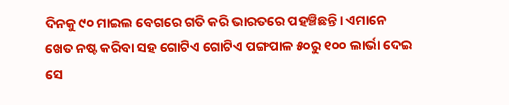ଦିନକୁ ୯୦ ମାଇଲ ବେଗରେ ଗତି କରି ଭାରତରେ ପହଞ୍ଚିଛନ୍ତି। ଏମାନେ ଖେତ ନଷ୍ଟ କରିବା ସହ ଗୋଟିଏ ଗୋଟିଏ ପଙ୍ଗପାଳ ୫୦ରୁ ୧୦୦ ଲାର୍ଭା ଦେଇ ସେ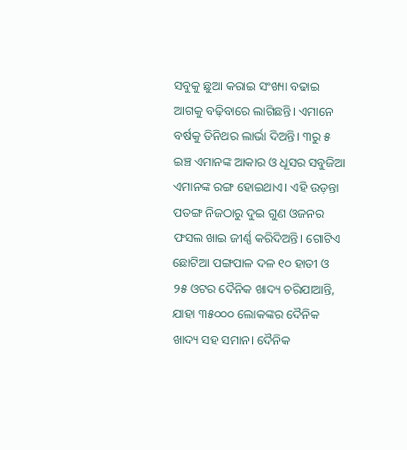ସବୁକୁ ଛୁଆ କରାଇ ସଂଖ୍ୟା ବଢାଇ ଆଗକୁ ବଢ଼ିବାରେ ଲାଗିଛନ୍ତି। ଏମାନେ ବର୍ଷକୁ ତିନିଥର ଲାର୍ଭା ଦିଅନ୍ତି। ୩ରୁ ୫ ଇଞ୍ଚ ଏମାନଙ୍କ ଆକାର ଓ ଧୂସର ସବୁଜିଆ ଏମାନଙ୍କ ରଙ୍ଗ ହୋଇଥାଏ। ଏହି ଉଡ଼ନ୍ତା ପତଙ୍ଗ ନିଜଠାରୁ ଦୁଇ ଗୁଣ ଓଜନର ଫସଲ ଖାଇ ଜୀର୍ଣ୍ଣ କରିଦିଅନ୍ତି। ଗୋଟିଏ ଛୋଟିଆ ପଙ୍ଗପାଳ ଦଳ ୧୦ ହାତୀ ଓ ୨୫ ଓଟର ଦୈନିକ ଖାଦ୍ୟ ଚରିଯାଆନ୍ତି, ଯାହା ୩୫୦୦୦ ଲୋକଙ୍କର ଦୈନିକ ଖାଦ୍ୟ ସହ ସମାନ। ଦୈନିକ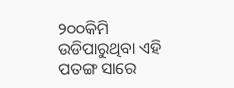୨୦୦କିମି ଉଡିପାରୁଥିବା ଏହି ପତଙ୍ଗ ସାରେ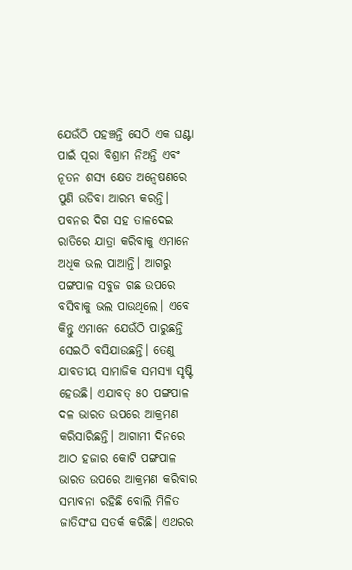ଯେଉଁଠି ପହଞ୍ଚନ୍ତି ସେଠି ଏକ ଘଣ୍ଟା ପାଇଁ ପୂରା ବିଶ୍ରାମ ନିଅନ୍ତି ଏବଂ ନୂତନ ଶସ୍ୟ କ୍ଷେତ ଅନ୍ବେଷଣରେ ପୁଣି ଉଡିବା ଆରମ୍ଭ କରନ୍ତି। ପବନର ଦିଗ ସହ ତାଳଦେଇ ରାତିରେ ଯାତ୍ରା କରିବାକୁ ଏମାନେ ଅଧିକ ଭଲ ପାଆନ୍ତି। ଆଗରୁ ପଙ୍ଗପାଳ ସବୁଜ ଗଛ ଉପରେ ବସିବାକୁ ଭଲ ପାଉଥିଲେ। ଏବେ କିନ୍ତୁ ଏମାନେ ଯେଉଁଠି ପାରୁଛନ୍ତି ସେଇଠି ବସିଯାଉଛନ୍ତି। ତେଣୁ ଯାବତୀୟ ସାମାଜିକ ସମସ୍ୟା ସୃଷ୍ଟି ହେଉଛି। ଏଯାବତ୍ ୫୦ ପଙ୍ଗପାଳ ଦଳ ଭାରତ ଉପରେ ଆକ୍ରମଣ କରିସାରିଛନ୍ତି। ଆଗାମୀ ଦିନରେ ଆଠ ହଜାର କୋଟି ପଙ୍ଗପାଳ ଭାରତ ଉପରେ ଆକ୍ରମଣ କରିବାର ସମ୍ଭାବନା ରହିଛି ବୋଲି ମିଳିତ ଜାତିସଂଘ ସତର୍କ କରିଛି। ଏଥରର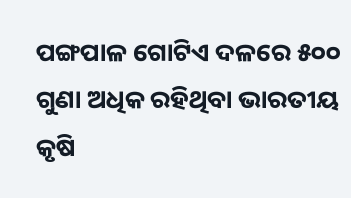ପଙ୍ଗପାଳ ଗୋଟିଏ ଦଳରେ ୫୦୦ ଗୁଣା ଅଧିକ ରହିଥିବା ଭାରତୀୟ କୃଷି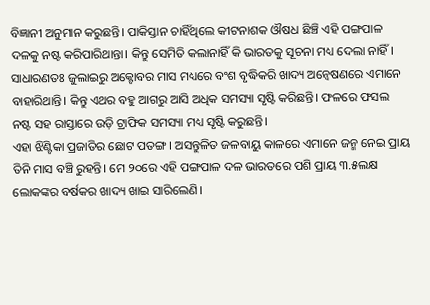ବିଜ୍ଞାନୀ ଅନୁମାନ କରୁଛନ୍ତି। ପାକିସ୍ତାନ ଚାହିଁଥିଲେ କୀଟନାଶକ ଔଷଧ ଛିଞ୍ଚି ଏହି ପଙ୍ଗପାଳ ଦଳକୁ ନଷ୍ଟ କରିପାରିଥାନ୍ତା। କିନ୍ତୁ ସେମିତି କଲାନାହିଁ କି ଭାରତକୁ ସୂଚନା ମଧ୍ୟ ଦେଲା ନାହିଁ। ସାଧାରଣତଃ ଜୁଲାଇରୁ ଅକ୍ଟୋବର ମାସ ମଧ୍ୟରେ ବଂଶ ବୃଦ୍ଧିକରି ଖାଦ୍ୟ ଅନ୍ବେଷଣରେ ଏମାନେ ବାହାରିଥାନ୍ତି। କିନ୍ତୁ ଏଥର ବହୁ ଆଗରୁ ଆସି ଅଧିକ ସମସ୍ୟା ସୃଷ୍ଟି କରିଛନ୍ତି। ଫଳରେ ଫସଲ ନଷ୍ଟ ସହ ରାସ୍ତାରେ ଉଡ଼ି ଟ୍ରାଫିକ ସମସ୍ୟା ମଧ୍ୟ ସୃଷ୍ଟି କରୁଛନ୍ତି।
ଏହା ଝିଣ୍ଟିକା ପ୍ରଜାତିର ଛୋଟ ପତଙ୍ଗ। ଅସନ୍ତୁଳିତ ଜଳବାୟୁ କାଳରେ ଏମାନେ ଜନ୍ମ ନେଇ ପ୍ରାୟ ତିନି ମାସ ବଞ୍ଚି ରୁହନ୍ତି। ମେ ୨୦ରେ ଏହି ପଙ୍ଗପାଳ ଦଳ ଭାରତରେ ପଶି ପ୍ରାୟ ୩.୫ଲକ୍ଷ ଲୋକଙ୍କର ବର୍ଷକର ଖାଦ୍ୟ ଖାଇ ସାରିଲେଣି।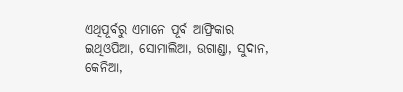ଏଥିପୂର୍ବରୁ ଏମାନେ ପୂର୍ବ ଆଫ୍ରିକାର ଇଥିଓପିଆ, ସୋମାଲିଆ, ଉଗାଣ୍ଡା, ସୁଦାନ, କେନିଆ,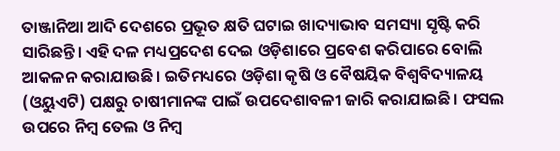ତାଞ୍ଜାନିଆ ଆଦି ଦେଶରେ ପ୍ରଭୂତ କ୍ଷତି ଘଟାଇ ଖାଦ୍ୟାଭାବ ସମସ୍ୟା ସୃଷ୍ଟି କରି ସାରିଛନ୍ତି। ଏହି ଦଳ ମଧ୍ୟପ୍ରଦେଶ ଦେଇ ଓଡ଼ିଶାରେ ପ୍ରବେଶ କରିପାରେ ବୋଲି ଆକଳନ କରାଯାଉଛି। ଇତିମଧ୍ୟରେ ଓଡ଼ିଶା କୃଷି ଓ ବୈଷୟିକ ବିଶ୍ୱବିଦ୍ୟାଳୟ (ଓୟୁଏଟି) ପକ୍ଷରୁ ଚାଷୀମାନଙ୍କ ପାଇଁ ଉପଦେଶାବଳୀ ଜାରି କରାଯାଇଛି। ଫସଲ ଉପରେ ନିମ୍ବ ତେଲ ଓ ନିମ୍ବ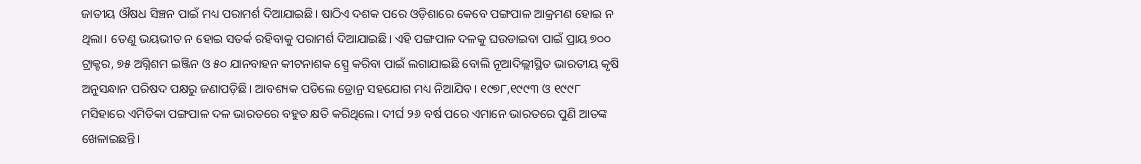ଜାତୀୟ ଔଷଧ ସିଞ୍ଚନ ପାଇଁ ମଧ୍ୟ ପରାମର୍ଶ ଦିଆଯାଇଛି। ଷାଠିଏ ଦଶକ ପରେ ଓଡ଼ିଶାରେ କେବେ ପଙ୍ଗପାଳ ଆକ୍ରମଣ ହୋଇ ନ ଥିଲା। ତେଣୁ ଭୟଭୀତ ନ ହୋଇ ସତର୍କ ରହିବାକୁ ପରାମର୍ଶ ଦିଆଯାଇଛି। ଏହି ପଙ୍ଗପାଳ ଦଳକୁ ଘଉଡାଇବା ପାଇଁ ପ୍ରାୟ ୭୦୦ ଟ୍ରାକ୍ଟର, ୭୫ ଅଗ୍ନିଶମ ଇଞ୍ଜିନ ଓ ୫୦ ଯାନବାହନ କୀଟନାଶକ ସ୍ପ୍ରେ କରିବା ପାଇଁ ଲଗାଯାଇଛି ବୋଲି ନୂଆଦିଲ୍ଲୀସ୍ଥିତ ଭାରତୀୟ କୃଷି ଅନୁସନ୍ଧାନ ପରିଷଦ ପକ୍ଷରୁ ଜଣାପଡ଼ିଛି। ଆବଶ୍ୟକ ପଡିଲେ ଡ୍ରୋନ୍ର ସହଯୋଗ ମଧ୍ୟ ନିଆଯିବ। ୧୯୭୮,୧୯୯୩ ଓ ୧୯୯୮ ମସିହାରେ ଏମିତିକା ପଙ୍ଗପାଳ ଦଳ ଭାରତରେ ବହୁତ କ୍ଷତି କରିଥିଲେ। ଦୀର୍ଘ ୨୬ ବର୍ଷ ପରେ ଏମାନେ ଭାରତରେ ପୁଣି ଆତଙ୍କ ଖେଳାଇଛନ୍ତି।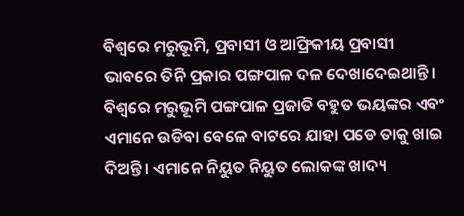ବିଶ୍ୱରେ ମରୁଭୂମି, ପ୍ରବାସୀ ଓ ଆଫ୍ରିକୀୟ ପ୍ରବାସୀ ଭାବରେ ତିନି ପ୍ରକାର ପଙ୍ଗପାଳ ଦଳ ଦେଖାଦେଇଥାନ୍ତି। ବିଶ୍ୱରେ ମରୁଭୂମି ପଙ୍ଗପାଳ ପ୍ରଜାତି ବହୁତ ଭୟଙ୍କର ଏବଂ ଏମାନେ ଉଡିବା ବେଳେ ବାଟରେ ଯାହା ପଡେ ତାକୁ ଖାଇ ଦିଅନ୍ତି। ଏମାନେ ନିୟୁତ ନିୟୁତ ଲୋକଙ୍କ ଖାଦ୍ୟ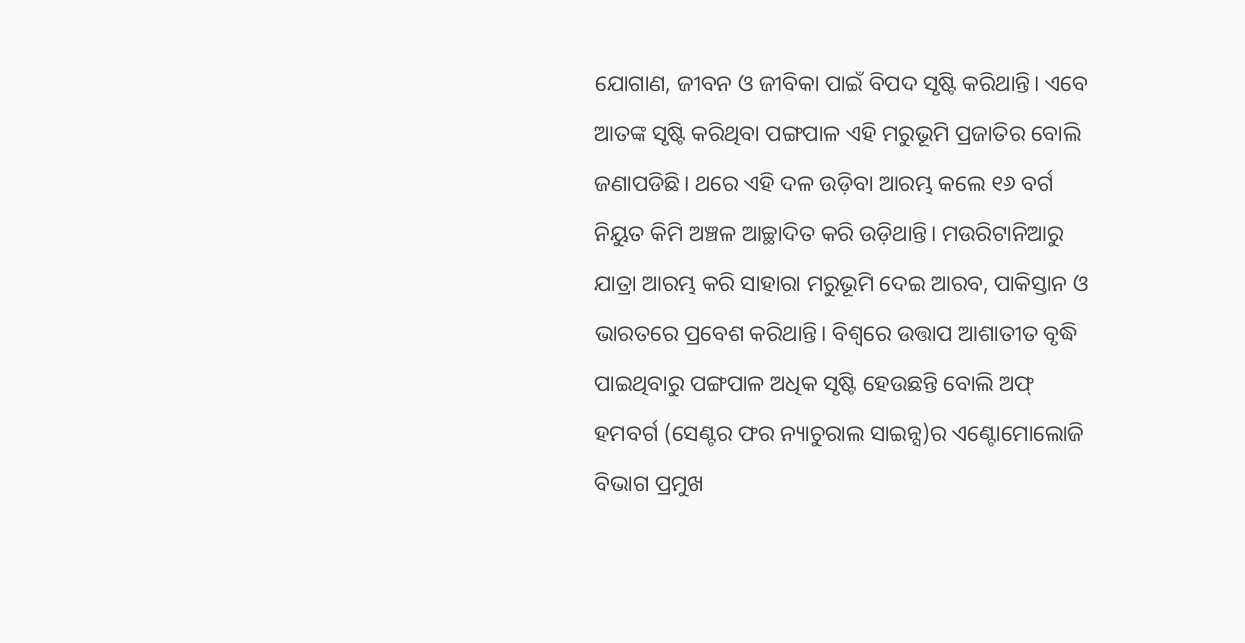ଯୋଗାଣ, ଜୀବନ ଓ ଜୀବିକା ପାଇଁ ବିପଦ ସୃଷ୍ଟି କରିଥାନ୍ତି। ଏବେ ଆତଙ୍କ ସୃଷ୍ଟି କରିଥିବା ପଙ୍ଗପାଳ ଏହି ମରୁଭୂମି ପ୍ରଜାତିର ବୋଲି ଜଣାପଡିଛି। ଥରେ ଏହି ଦଳ ଉଡ଼ିବା ଆରମ୍ଭ କଲେ ୧୬ ବର୍ଗ ନିୟୁତ କିମି ଅଞ୍ଚଳ ଆଚ୍ଛାଦିତ କରି ଉଡ଼ିଥାନ୍ତି। ମଉରିଟାନିଆରୁ ଯାତ୍ରା ଆରମ୍ଭ କରି ସାହାରା ମରୁଭୂମି ଦେଇ ଆରବ, ପାକିସ୍ତାନ ଓ ଭାରତରେ ପ୍ରବେଶ କରିଥାନ୍ତି। ବିଶ୍ୱରେ ଉତ୍ତାପ ଆଶାତୀତ ବୃଦ୍ଧି ପାଇଥିବାରୁ ପଙ୍ଗପାଳ ଅଧିକ ସୃଷ୍ଟି ହେଉଛନ୍ତି ବୋଲି ଅଫ୍ ହମବର୍ଗ (ସେଣ୍ଟର ଫର ନ୍ୟାଚୁରାଲ ସାଇନ୍ସ)ର ଏଣ୍ଟୋମୋଲୋଜି ବିଭାଗ ପ୍ରମୁଖ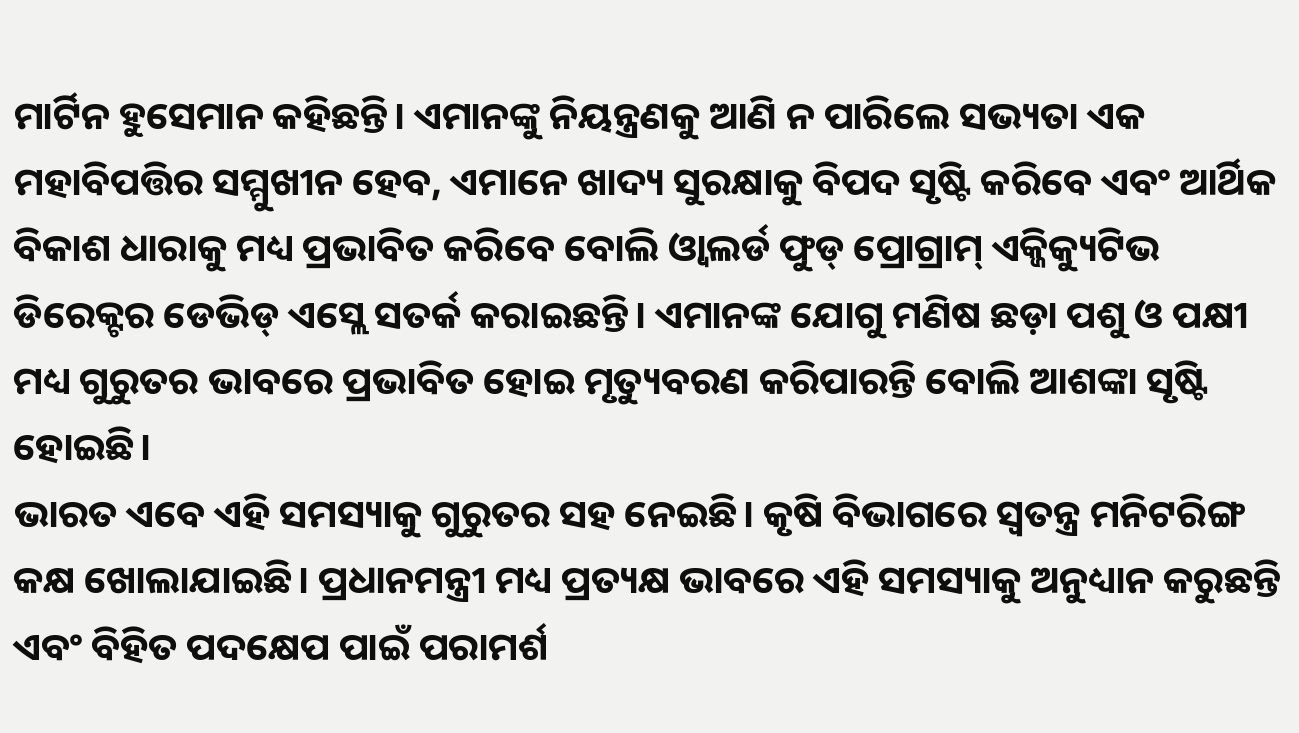ମାର୍ଟିନ ହୁସେମାନ କହିଛନ୍ତି। ଏମାନଙ୍କୁ ନିୟନ୍ତ୍ରଣକୁ ଆଣି ନ ପାରିଲେ ସଭ୍ୟତା ଏକ ମହାବିପତ୍ତିର ସମ୍ମୁଖୀନ ହେବ, ଏମାନେ ଖାଦ୍ୟ ସୁରକ୍ଷାକୁ ବିପଦ ସୃଷ୍ଟି କରିବେ ଏବଂ ଆର୍ଥିକ ବିକାଶ ଧାରାକୁ ମଧ୍ୟ ପ୍ରଭାବିତ କରିବେ ବୋଲି ଓ୍ବାଲର୍ଡ ଫୁଡ୍ ପ୍ରୋଗ୍ରାମ୍ ଏକ୍ଜିକ୍ୟୁଟିଭ ଡିରେକ୍ଟର ଡେଭିଡ୍ ଏସ୍ଲେ ସତର୍କ କରାଇଛନ୍ତି। ଏମାନଙ୍କ ଯୋଗୁ ମଣିଷ ଛଡ଼ା ପଶୁ ଓ ପକ୍ଷୀ ମଧ୍ୟ ଗୁରୁତର ଭାବରେ ପ୍ରଭାବିତ ହୋଇ ମୃତ୍ୟୁବରଣ କରିପାରନ୍ତି ବୋଲି ଆଶଙ୍କା ସୃଷ୍ଟି ହୋଇଛି।
ଭାରତ ଏବେ ଏହି ସମସ୍ୟାକୁ ଗୁରୁତର ସହ ନେଇଛି। କୃଷି ବିଭାଗରେ ସ୍ବତନ୍ତ୍ର ମନିଟରିଙ୍ଗ କକ୍ଷ ଖୋଲାଯାଇଛି। ପ୍ରଧାନମନ୍ତ୍ରୀ ମଧ୍ୟ ପ୍ରତ୍ୟକ୍ଷ ଭାବରେ ଏହି ସମସ୍ୟାକୁ ଅନୁଧ୍ୟାନ କରୁଛନ୍ତି ଏବଂ ବିହିତ ପଦକ୍ଷେପ ପାଇଁ ପରାମର୍ଶ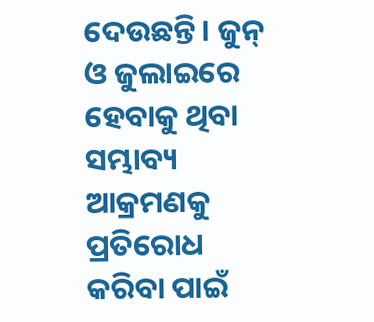ଦେଉଛନ୍ତି। ଜୁନ୍ ଓ ଜୁଲାଇରେ ହେବାକୁ ଥିବା ସମ୍ଭାବ୍ୟ ଆକ୍ରମଣକୁ ପ୍ରତିରୋଧ କରିବା ପାଇଁ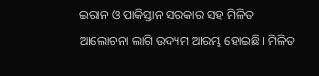ଇରାନ ଓ ପାକିସ୍ତାନ ସରକାର ସହ ମିଳିତ ଆଲୋଚନା ଲାଗି ଉଦ୍ୟମ ଆରମ୍ଭ ହୋଇଛି। ମିଳିତ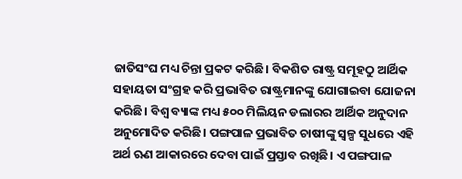ଜାତିସଂଘ ମଧ୍ୟ ଚିନ୍ତା ପ୍ରକଟ କରିଛି। ବିକଶିତ ରାଷ୍ଟ୍ର ସମୂହଠୁ ଆର୍ଥିକ ସହାୟତା ସଂଗ୍ରହ କରି ପ୍ରଭାବିତ ରାଷ୍ଟ୍ରମାନଙ୍କୁ ଯୋଗାଇବା ଯୋଜନା କରିଛି। ବିଶ୍ୱ ବ୍ୟାଙ୍କ ମଧ୍ୟ ୫୦୦ ମିଲିୟନ ଡଲାରର ଆର୍ଥିକ ଅନୁଦାନ ଅନୁମୋଦିତ କରିଛି। ପଙ୍ଗପାଳ ପ୍ରଭାବିତ ଚାଷୀଙ୍କୁ ସ୍ବଳ୍ପ ସୁଧରେ ଏହି ଅର୍ଥ ଋଣ ଆକାରରେ ଦେବା ପାଇଁ ପ୍ରସ୍ତାବ ରଖିଛି। ଏ ପଙ୍ଗପାଳ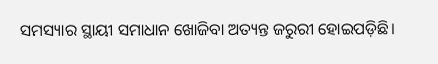ସମସ୍ୟାର ସ୍ଥାୟୀ ସମାଧାନ ଖୋଜିବା ଅତ୍ୟନ୍ତ ଜରୁରୀ ହୋଇପଡ଼ିଛି।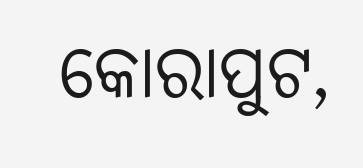କୋରାପୁଟ,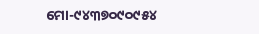ମୋ-୯୪୩୭୦୯୦୯୫୪